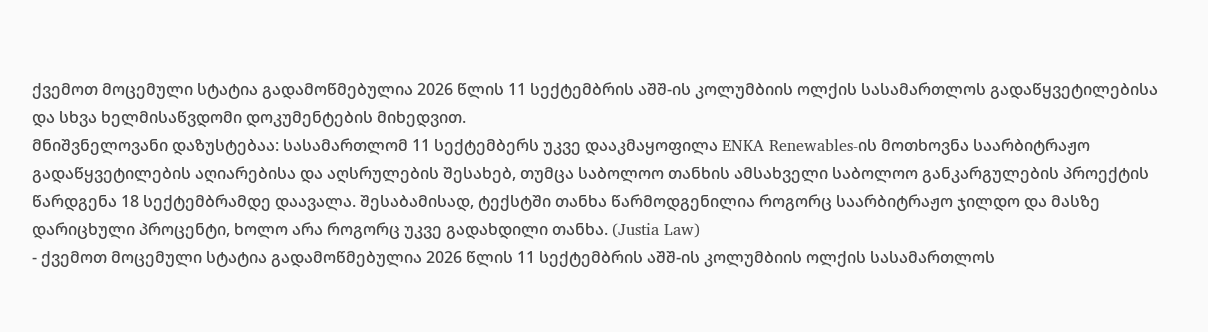ქვემოთ მოცემული სტატია გადამოწმებულია 2026 წლის 11 სექტემბრის აშშ-ის კოლუმბიის ოლქის სასამართლოს გადაწყვეტილებისა და სხვა ხელმისაწვდომი დოკუმენტების მიხედვით.
მნიშვნელოვანი დაზუსტებაა: სასამართლომ 11 სექტემბერს უკვე დააკმაყოფილა ENKA Renewables-ის მოთხოვნა საარბიტრაჟო გადაწყვეტილების აღიარებისა და აღსრულების შესახებ, თუმცა საბოლოო თანხის ამსახველი საბოლოო განკარგულების პროექტის წარდგენა 18 სექტემბრამდე დაავალა. შესაბამისად, ტექსტში თანხა წარმოდგენილია როგორც საარბიტრაჟო ჯილდო და მასზე დარიცხული პროცენტი, ხოლო არა როგორც უკვე გადახდილი თანხა. (Justia Law)
- ქვემოთ მოცემული სტატია გადამოწმებულია 2026 წლის 11 სექტემბრის აშშ-ის კოლუმბიის ოლქის სასამართლოს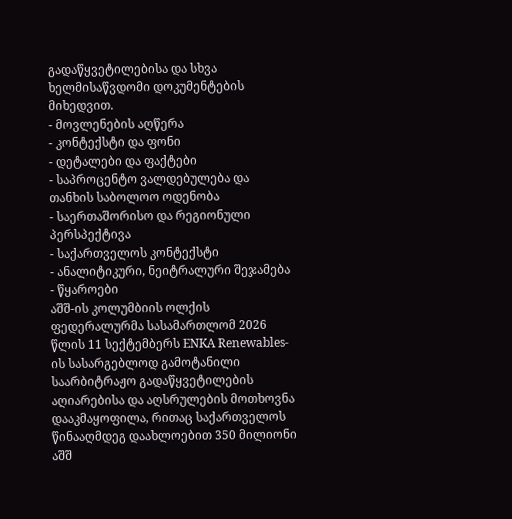გადაწყვეტილებისა და სხვა ხელმისაწვდომი დოკუმენტების მიხედვით.
- მოვლენების აღწერა
- კონტექსტი და ფონი
- დეტალები და ფაქტები
- საპროცენტო ვალდებულება და თანხის საბოლოო ოდენობა
- საერთაშორისო და რეგიონული პერსპექტივა
- საქართველოს კონტექსტი
- ანალიტიკური, ნეიტრალური შეჯამება
- წყაროები
აშშ-ის კოლუმბიის ოლქის ფედერალურმა სასამართლომ 2026 წლის 11 სექტემბერს ENKA Renewables-ის სასარგებლოდ გამოტანილი საარბიტრაჟო გადაწყვეტილების აღიარებისა და აღსრულების მოთხოვნა დააკმაყოფილა, რითაც საქართველოს წინააღმდეგ დაახლოებით 350 მილიონი აშშ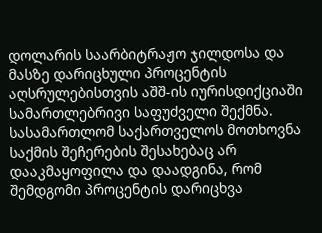დოლარის საარბიტრაჟო ჯილდოსა და მასზე დარიცხული პროცენტის აღსრულებისთვის აშშ-ის იურისდიქციაში სამართლებრივი საფუძველი შექმნა. სასამართლომ საქართველოს მოთხოვნა საქმის შეჩერების შესახებაც არ დააკმაყოფილა და დაადგინა, რომ შემდგომი პროცენტის დარიცხვა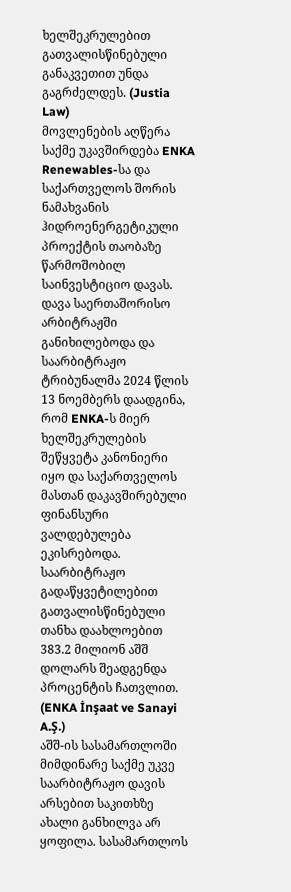ხელშეკრულებით გათვალისწინებული განაკვეთით უნდა გაგრძელდეს. (Justia Law)
მოვლენების აღწერა
საქმე უკავშირდება ENKA Renewables-სა და საქართველოს შორის ნამახვანის ჰიდროენერგეტიკული პროექტის თაობაზე წარმოშობილ საინვესტიციო დავას. დავა საერთაშორისო არბიტრაჟში განიხილებოდა და საარბიტრაჟო ტრიბუნალმა 2024 წლის 13 ნოემბერს დაადგინა, რომ ENKA-ს მიერ ხელშეკრულების შეწყვეტა კანონიერი იყო და საქართველოს მასთან დაკავშირებული ფინანსური ვალდებულება ეკისრებოდა. საარბიტრაჟო გადაწყვეტილებით გათვალისწინებული თანხა დაახლოებით 383.2 მილიონ აშშ დოლარს შეადგენდა პროცენტის ჩათვლით. (ENKA İnşaat ve Sanayi A.Ş.)
აშშ-ის სასამართლოში მიმდინარე საქმე უკვე საარბიტრაჟო დავის არსებით საკითხზე ახალი განხილვა არ ყოფილა. სასამართლოს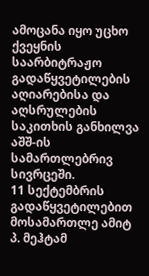ამოცანა იყო უცხო ქვეყნის საარბიტრაჟო გადაწყვეტილების აღიარებისა და აღსრულების საკითხის განხილვა აშშ-ის სამართლებრივ სივრცეში.
11 სექტემბრის გადაწყვეტილებით მოსამართლე ამიტ პ. მეჰტამ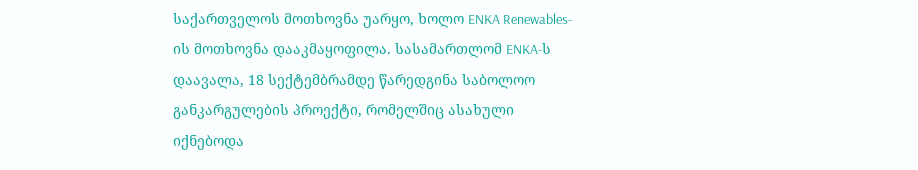საქართველოს მოთხოვნა უარყო, ხოლო ENKA Renewables-ის მოთხოვნა დააკმაყოფილა. სასამართლომ ENKA-ს დაავალა, 18 სექტემბრამდე წარედგინა საბოლოო განკარგულების პროექტი, რომელშიც ასახული იქნებოდა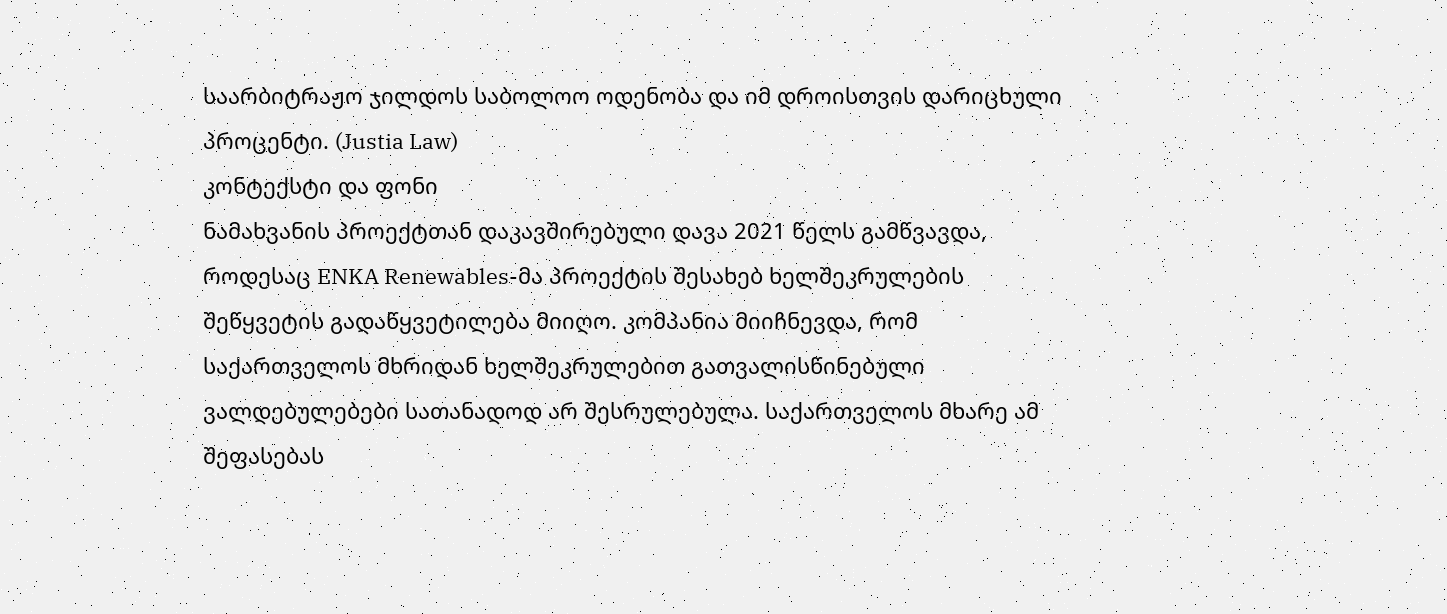საარბიტრაჟო ჯილდოს საბოლოო ოდენობა და იმ დროისთვის დარიცხული პროცენტი. (Justia Law)
კონტექსტი და ფონი
ნამახვანის პროექტთან დაკავშირებული დავა 2021 წელს გამწვავდა, როდესაც ENKA Renewables-მა პროექტის შესახებ ხელშეკრულების შეწყვეტის გადაწყვეტილება მიიღო. კომპანია მიიჩნევდა, რომ საქართველოს მხრიდან ხელშეკრულებით გათვალისწინებული ვალდებულებები სათანადოდ არ შესრულებულა. საქართველოს მხარე ამ შეფასებას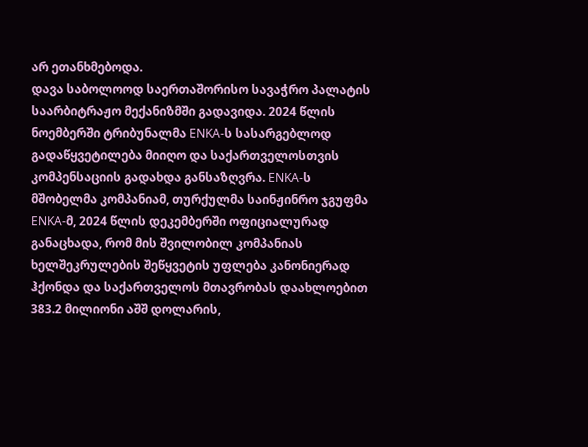არ ეთანხმებოდა.
დავა საბოლოოდ საერთაშორისო სავაჭრო პალატის საარბიტრაჟო მექანიზმში გადავიდა. 2024 წლის ნოემბერში ტრიბუნალმა ENKA-ს სასარგებლოდ გადაწყვეტილება მიიღო და საქართველოსთვის კომპენსაციის გადახდა განსაზღვრა. ENKA-ს მშობელმა კომპანიამ, თურქულმა საინჟინრო ჯგუფმა ENKA-მ, 2024 წლის დეკემბერში ოფიციალურად განაცხადა, რომ მის შვილობილ კომპანიას ხელშეკრულების შეწყვეტის უფლება კანონიერად ჰქონდა და საქართველოს მთავრობას დაახლოებით 383.2 მილიონი აშშ დოლარის,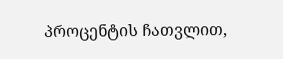პროცენტის ჩათვლით,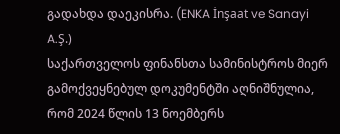გადახდა დაეკისრა. (ENKA İnşaat ve Sanayi A.Ş.)
საქართველოს ფინანსთა სამინისტროს მიერ გამოქვეყნებულ დოკუმენტში აღნიშნულია, რომ 2024 წლის 13 ნოემბერს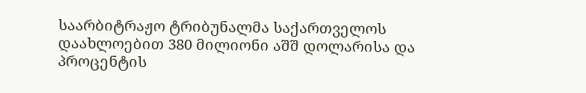საარბიტრაჟო ტრიბუნალმა საქართველოს დაახლოებით 380 მილიონი აშშ დოლარისა და პროცენტის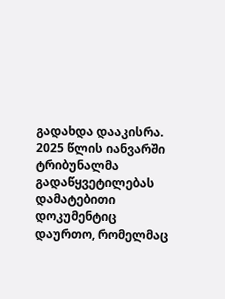გადახდა დააკისრა. 2025 წლის იანვარში ტრიბუნალმა გადაწყვეტილებას დამატებითი დოკუმენტიც დაურთო, რომელმაც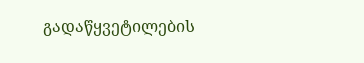გადაწყვეტილების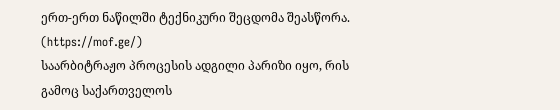ერთ-ერთ ნაწილში ტექნიკური შეცდომა შეასწორა. (https://mof.ge/)
საარბიტრაჟო პროცესის ადგილი პარიზი იყო, რის გამოც საქართველოს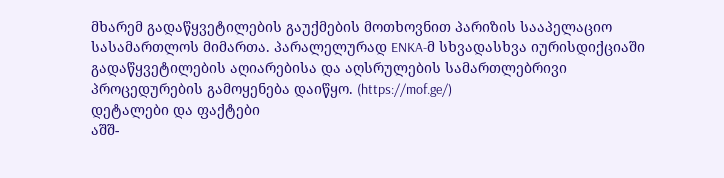მხარემ გადაწყვეტილების გაუქმების მოთხოვნით პარიზის სააპელაციო სასამართლოს მიმართა. პარალელურად ENKA-მ სხვადასხვა იურისდიქციაში გადაწყვეტილების აღიარებისა და აღსრულების სამართლებრივი პროცედურების გამოყენება დაიწყო. (https://mof.ge/)
დეტალები და ფაქტები
აშშ-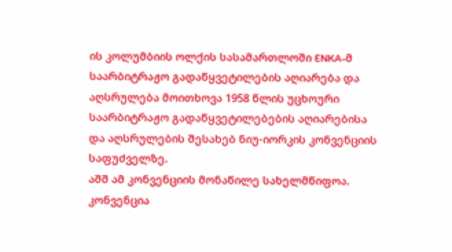ის კოლუმბიის ოლქის სასამართლოში ENKA-მ საარბიტრაჟო გადაწყვეტილების აღიარება და აღსრულება მოითხოვა 1958 წლის უცხოური საარბიტრაჟო გადაწყვეტილებების აღიარებისა და აღსრულების შესახებ ნიუ-იორკის კონვენციის საფუძველზე.
აშშ ამ კონვენციის მონაწილე სახელმწიფოა. კონვენცია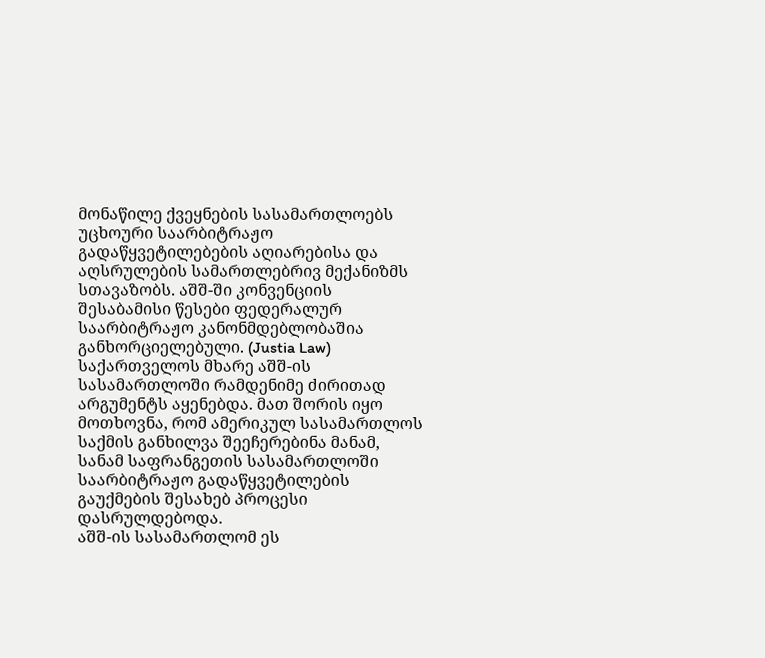მონაწილე ქვეყნების სასამართლოებს უცხოური საარბიტრაჟო გადაწყვეტილებების აღიარებისა და აღსრულების სამართლებრივ მექანიზმს სთავაზობს. აშშ-ში კონვენციის შესაბამისი წესები ფედერალურ საარბიტრაჟო კანონმდებლობაშია განხორციელებული. (Justia Law)
საქართველოს მხარე აშშ-ის სასამართლოში რამდენიმე ძირითად არგუმენტს აყენებდა. მათ შორის იყო მოთხოვნა, რომ ამერიკულ სასამართლოს საქმის განხილვა შეეჩერებინა მანამ, სანამ საფრანგეთის სასამართლოში საარბიტრაჟო გადაწყვეტილების გაუქმების შესახებ პროცესი დასრულდებოდა.
აშშ-ის სასამართლომ ეს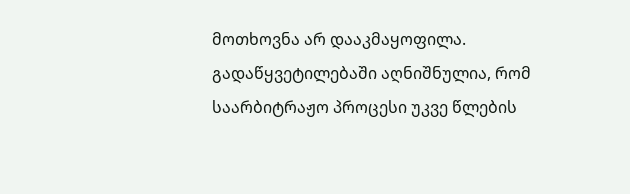მოთხოვნა არ დააკმაყოფილა. გადაწყვეტილებაში აღნიშნულია, რომ საარბიტრაჟო პროცესი უკვე წლების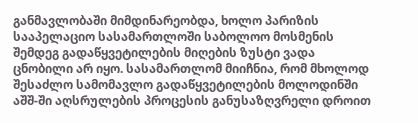განმავლობაში მიმდინარეობდა, ხოლო პარიზის სააპელაციო სასამართლოში საბოლოო მოსმენის შემდეგ გადაწყვეტილების მიღების ზუსტი ვადა ცნობილი არ იყო. სასამართლომ მიიჩნია, რომ მხოლოდ შესაძლო სამომავლო გადაწყვეტილების მოლოდინში აშშ-ში აღსრულების პროცესის განუსაზღვრელი დროით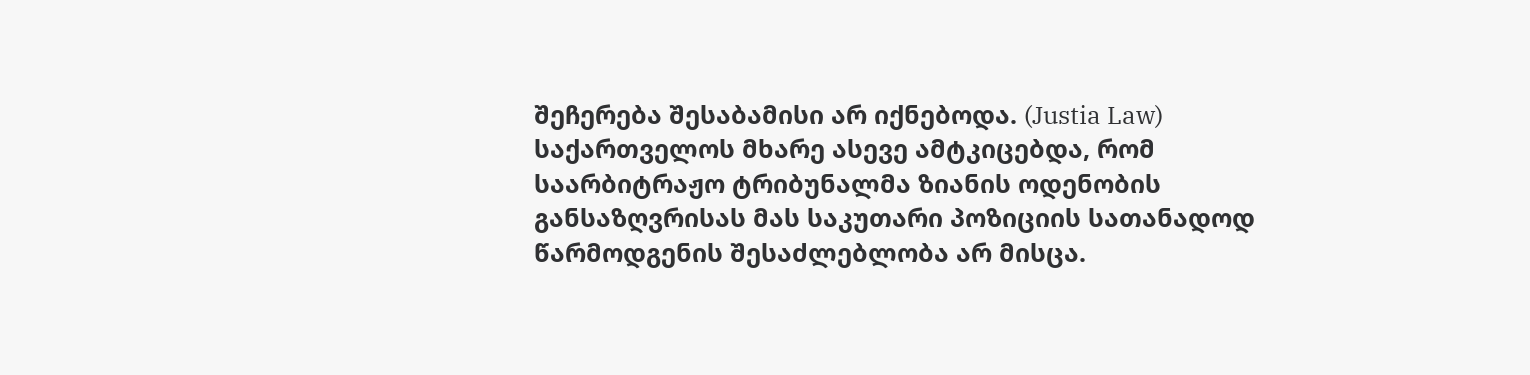შეჩერება შესაბამისი არ იქნებოდა. (Justia Law)
საქართველოს მხარე ასევე ამტკიცებდა, რომ საარბიტრაჟო ტრიბუნალმა ზიანის ოდენობის განსაზღვრისას მას საკუთარი პოზიციის სათანადოდ წარმოდგენის შესაძლებლობა არ მისცა.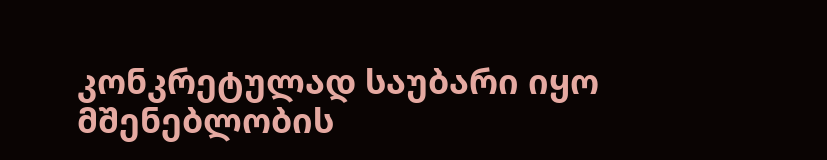კონკრეტულად საუბარი იყო მშენებლობის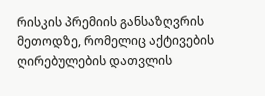რისკის პრემიის განსაზღვრის მეთოდზე, რომელიც აქტივების ღირებულების დათვლის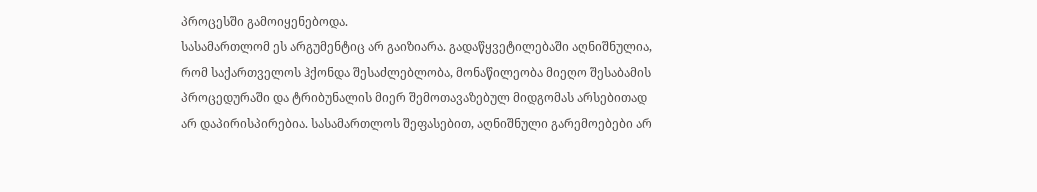პროცესში გამოიყენებოდა.
სასამართლომ ეს არგუმენტიც არ გაიზიარა. გადაწყვეტილებაში აღნიშნულია, რომ საქართველოს ჰქონდა შესაძლებლობა, მონაწილეობა მიეღო შესაბამის პროცედურაში და ტრიბუნალის მიერ შემოთავაზებულ მიდგომას არსებითად არ დაპირისპირებია. სასამართლოს შეფასებით, აღნიშნული გარემოებები არ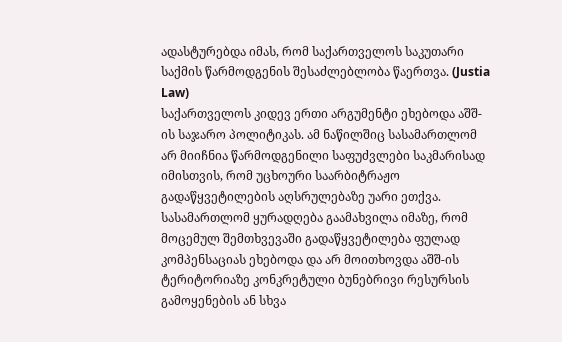ადასტურებდა იმას, რომ საქართველოს საკუთარი საქმის წარმოდგენის შესაძლებლობა წაერთვა. (Justia Law)
საქართველოს კიდევ ერთი არგუმენტი ეხებოდა აშშ-ის საჯარო პოლიტიკას. ამ ნაწილშიც სასამართლომ არ მიიჩნია წარმოდგენილი საფუძვლები საკმარისად იმისთვის, რომ უცხოური საარბიტრაჟო გადაწყვეტილების აღსრულებაზე უარი ეთქვა. სასამართლომ ყურადღება გაამახვილა იმაზე, რომ მოცემულ შემთხვევაში გადაწყვეტილება ფულად კომპენსაციას ეხებოდა და არ მოითხოვდა აშშ-ის ტერიტორიაზე კონკრეტული ბუნებრივი რესურსის გამოყენების ან სხვა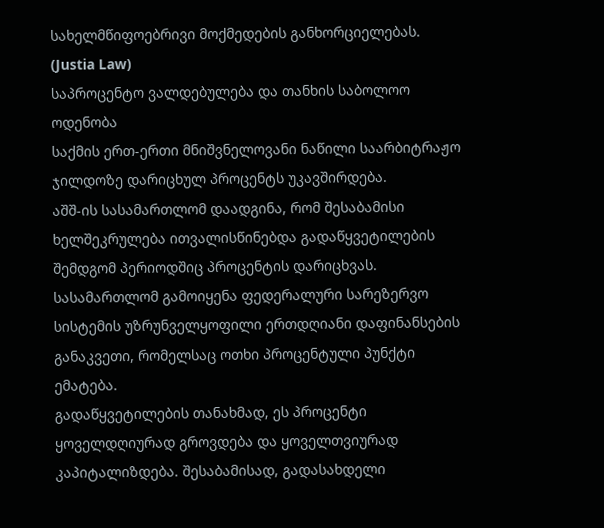სახელმწიფოებრივი მოქმედების განხორციელებას. (Justia Law)
საპროცენტო ვალდებულება და თანხის საბოლოო ოდენობა
საქმის ერთ-ერთი მნიშვნელოვანი ნაწილი საარბიტრაჟო ჯილდოზე დარიცხულ პროცენტს უკავშირდება.
აშშ-ის სასამართლომ დაადგინა, რომ შესაბამისი ხელშეკრულება ითვალისწინებდა გადაწყვეტილების შემდგომ პერიოდშიც პროცენტის დარიცხვას. სასამართლომ გამოიყენა ფედერალური სარეზერვო სისტემის უზრუნველყოფილი ერთდღიანი დაფინანსების განაკვეთი, რომელსაც ოთხი პროცენტული პუნქტი ემატება.
გადაწყვეტილების თანახმად, ეს პროცენტი ყოველდღიურად გროვდება და ყოველთვიურად კაპიტალიზდება. შესაბამისად, გადასახდელი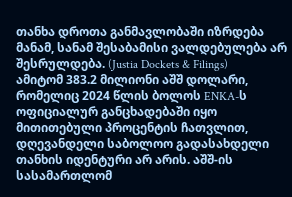თანხა დროთა განმავლობაში იზრდება მანამ, სანამ შესაბამისი ვალდებულება არ შესრულდება. (Justia Dockets & Filings)
ამიტომ 383.2 მილიონი აშშ დოლარი, რომელიც 2024 წლის ბოლოს ENKA-ს ოფიციალურ განცხადებაში იყო მითითებული პროცენტის ჩათვლით, დღევანდელი საბოლოო გადასახდელი თანხის იდენტური არ არის. აშშ-ის სასამართლომ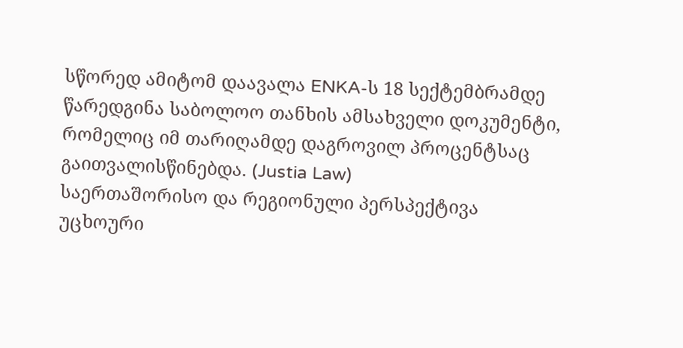სწორედ ამიტომ დაავალა ENKA-ს 18 სექტემბრამდე წარედგინა საბოლოო თანხის ამსახველი დოკუმენტი, რომელიც იმ თარიღამდე დაგროვილ პროცენტსაც გაითვალისწინებდა. (Justia Law)
საერთაშორისო და რეგიონული პერსპექტივა
უცხოური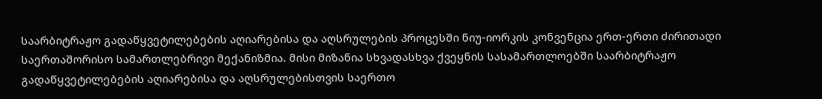საარბიტრაჟო გადაწყვეტილებების აღიარებისა და აღსრულების პროცესში ნიუ-იორკის კონვენცია ერთ-ერთი ძირითადი საერთაშორისო სამართლებრივი მექანიზმია. მისი მიზანია სხვადასხვა ქვეყნის სასამართლოებში საარბიტრაჟო გადაწყვეტილებების აღიარებისა და აღსრულებისთვის საერთო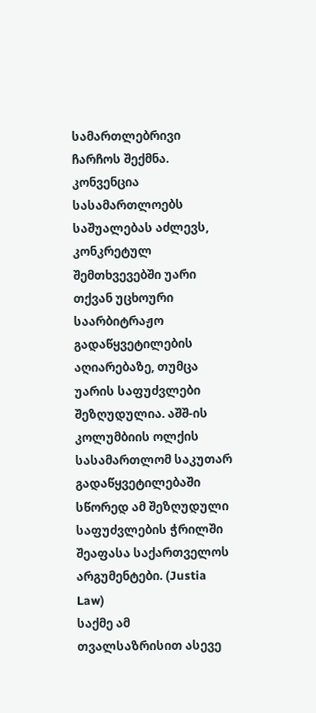სამართლებრივი ჩარჩოს შექმნა.
კონვენცია სასამართლოებს საშუალებას აძლევს, კონკრეტულ შემთხვევებში უარი თქვან უცხოური საარბიტრაჟო გადაწყვეტილების აღიარებაზე, თუმცა უარის საფუძვლები შეზღუდულია. აშშ-ის კოლუმბიის ოლქის სასამართლომ საკუთარ გადაწყვეტილებაში სწორედ ამ შეზღუდული საფუძვლების ჭრილში შეაფასა საქართველოს არგუმენტები. (Justia Law)
საქმე ამ თვალსაზრისით ასევე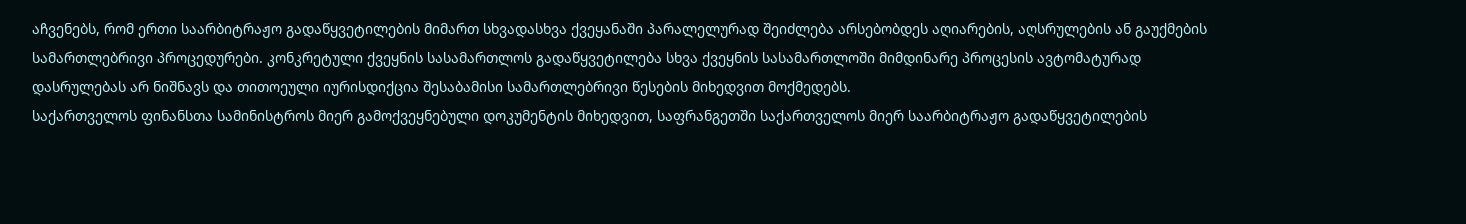აჩვენებს, რომ ერთი საარბიტრაჟო გადაწყვეტილების მიმართ სხვადასხვა ქვეყანაში პარალელურად შეიძლება არსებობდეს აღიარების, აღსრულების ან გაუქმების სამართლებრივი პროცედურები. კონკრეტული ქვეყნის სასამართლოს გადაწყვეტილება სხვა ქვეყნის სასამართლოში მიმდინარე პროცესის ავტომატურად დასრულებას არ ნიშნავს და თითოეული იურისდიქცია შესაბამისი სამართლებრივი წესების მიხედვით მოქმედებს.
საქართველოს ფინანსთა სამინისტროს მიერ გამოქვეყნებული დოკუმენტის მიხედვით, საფრანგეთში საქართველოს მიერ საარბიტრაჟო გადაწყვეტილების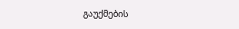გაუქმების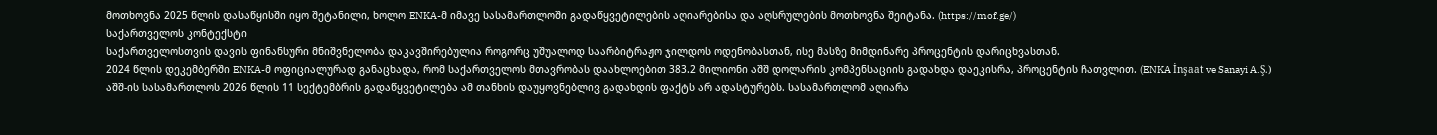მოთხოვნა 2025 წლის დასაწყისში იყო შეტანილი, ხოლო ENKA-მ იმავე სასამართლოში გადაწყვეტილების აღიარებისა და აღსრულების მოთხოვნა შეიტანა. (https://mof.ge/)
საქართველოს კონტექსტი
საქართველოსთვის დავის ფინანსური მნიშვნელობა დაკავშირებულია როგორც უშუალოდ საარბიტრაჟო ჯილდოს ოდენობასთან, ისე მასზე მიმდინარე პროცენტის დარიცხვასთან.
2024 წლის დეკემბერში ENKA-მ ოფიციალურად განაცხადა, რომ საქართველოს მთავრობას დაახლოებით 383.2 მილიონი აშშ დოლარის კომპენსაციის გადახდა დაეკისრა, პროცენტის ჩათვლით. (ENKA İnşaat ve Sanayi A.Ş.)
აშშ-ის სასამართლოს 2026 წლის 11 სექტემბრის გადაწყვეტილება ამ თანხის დაუყოვნებლივ გადახდის ფაქტს არ ადასტურებს. სასამართლომ აღიარა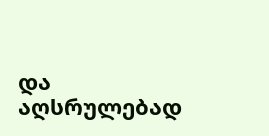და აღსრულებად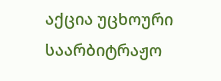აქცია უცხოური საარბიტრაჟო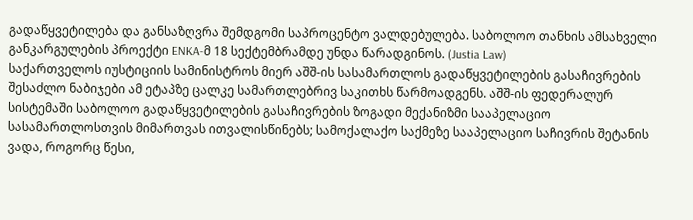გადაწყვეტილება და განსაზღვრა შემდგომი საპროცენტო ვალდებულება. საბოლოო თანხის ამსახველი განკარგულების პროექტი ENKA-მ 18 სექტემბრამდე უნდა წარადგინოს. (Justia Law)
საქართველოს იუსტიციის სამინისტროს მიერ აშშ-ის სასამართლოს გადაწყვეტილების გასაჩივრების შესაძლო ნაბიჯები ამ ეტაპზე ცალკე სამართლებრივ საკითხს წარმოადგენს. აშშ-ის ფედერალურ სისტემაში საბოლოო გადაწყვეტილების გასაჩივრების ზოგადი მექანიზმი სააპელაციო სასამართლოსთვის მიმართვას ითვალისწინებს; სამოქალაქო საქმეზე სააპელაციო საჩივრის შეტანის ვადა, როგორც წესი,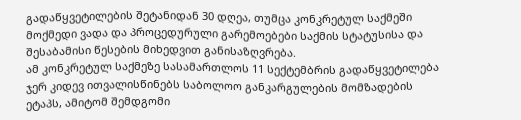გადაწყვეტილების შეტანიდან 30 დღეა, თუმცა კონკრეტულ საქმეში მოქმედი ვადა და პროცედურული გარემოებები საქმის სტატუსისა და შესაბამისი წესების მიხედვით განისაზღვრება.
ამ კონკრეტულ საქმეზე სასამართლოს 11 სექტემბრის გადაწყვეტილება ჯერ კიდევ ითვალისწინებს საბოლოო განკარგულების მომზადების ეტაპს, ამიტომ შემდგომი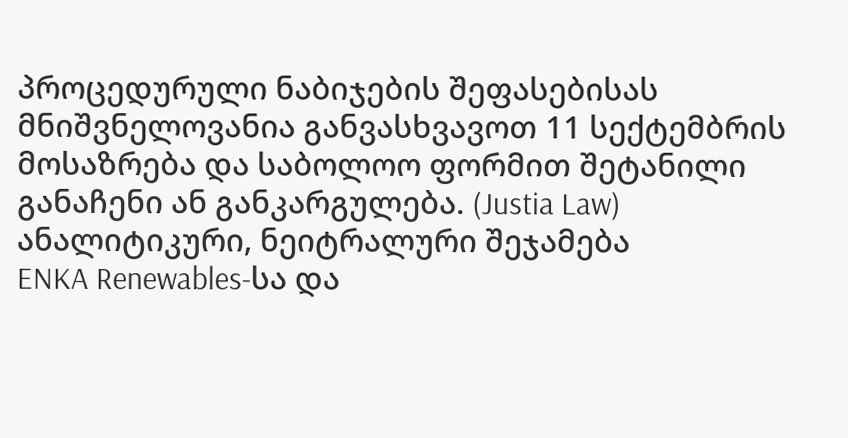პროცედურული ნაბიჯების შეფასებისას მნიშვნელოვანია განვასხვავოთ 11 სექტემბრის მოსაზრება და საბოლოო ფორმით შეტანილი განაჩენი ან განკარგულება. (Justia Law)
ანალიტიკური, ნეიტრალური შეჯამება
ENKA Renewables-სა და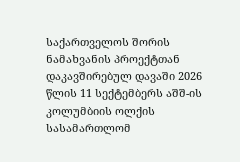საქართველოს შორის ნამახვანის პროექტთან დაკავშირებულ დავაში 2026 წლის 11 სექტემბერს აშშ-ის კოლუმბიის ოლქის სასამართლომ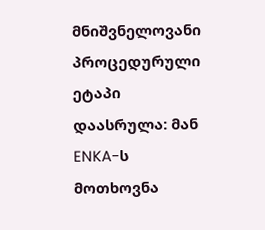მნიშვნელოვანი პროცედურული ეტაპი დაასრულა: მან ENKA-ს მოთხოვნა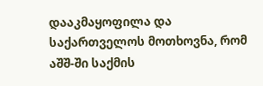დააკმაყოფილა და საქართველოს მოთხოვნა, რომ აშშ-ში საქმის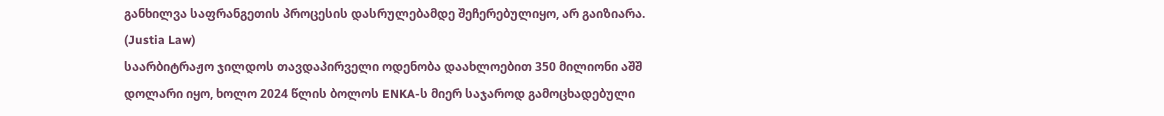განხილვა საფრანგეთის პროცესის დასრულებამდე შეჩერებულიყო, არ გაიზიარა. (Justia Law)
საარბიტრაჟო ჯილდოს თავდაპირველი ოდენობა დაახლოებით 350 მილიონი აშშ დოლარი იყო, ხოლო 2024 წლის ბოლოს ENKA-ს მიერ საჯაროდ გამოცხადებული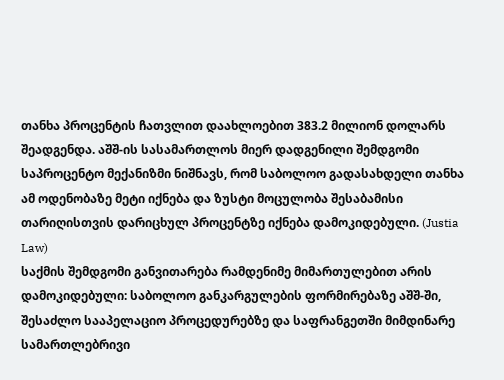თანხა პროცენტის ჩათვლით დაახლოებით 383.2 მილიონ დოლარს შეადგენდა. აშშ-ის სასამართლოს მიერ დადგენილი შემდგომი საპროცენტო მექანიზმი ნიშნავს, რომ საბოლოო გადასახდელი თანხა ამ ოდენობაზე მეტი იქნება და ზუსტი მოცულობა შესაბამისი თარიღისთვის დარიცხულ პროცენტზე იქნება დამოკიდებული. (Justia Law)
საქმის შემდგომი განვითარება რამდენიმე მიმართულებით არის დამოკიდებული: საბოლოო განკარგულების ფორმირებაზე აშშ-ში, შესაძლო სააპელაციო პროცედურებზე და საფრანგეთში მიმდინარე სამართლებრივი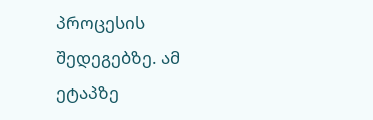პროცესის შედეგებზე. ამ ეტაპზე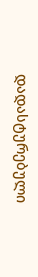დადასტურებული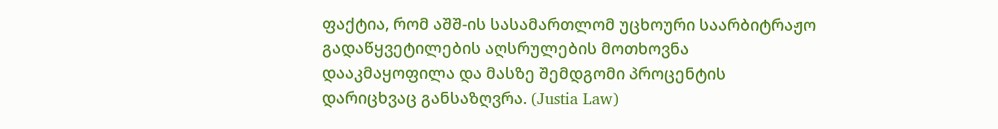ფაქტია, რომ აშშ-ის სასამართლომ უცხოური საარბიტრაჟო გადაწყვეტილების აღსრულების მოთხოვნა დააკმაყოფილა და მასზე შემდგომი პროცენტის დარიცხვაც განსაზღვრა. (Justia Law)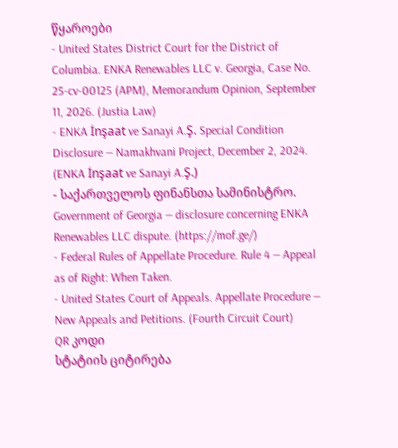წყაროები
- United States District Court for the District of Columbia. ENKA Renewables LLC v. Georgia, Case No. 25-cv-00125 (APM), Memorandum Opinion, September 11, 2026. (Justia Law)
- ENKA İnşaat ve Sanayi A.Ş. Special Condition Disclosure — Namakhvani Project, December 2, 2024. (ENKA İnşaat ve Sanayi A.Ş.)
- საქართველოს ფინანსთა სამინისტრო. Government of Georgia — disclosure concerning ENKA Renewables LLC dispute. (https://mof.ge/)
- Federal Rules of Appellate Procedure. Rule 4 — Appeal as of Right: When Taken.
- United States Court of Appeals. Appellate Procedure — New Appeals and Petitions. (Fourth Circuit Court)
QR კოდი
სტატიის ციტირება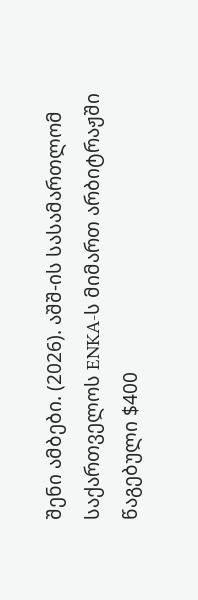შენი ამბები. (2026). აშშ-ის სასამართლომ საქართველოს ENKA-ს მიმართ არბიტრაჟში წაგებული $400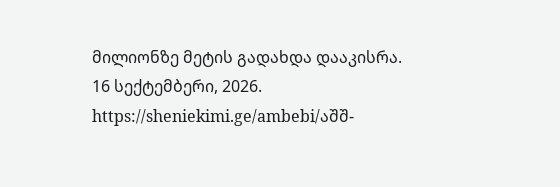მილიონზე მეტის გადახდა დააკისრა. 16 სექტემბერი, 2026. https://sheniekimi.ge/ambebi/აშშ-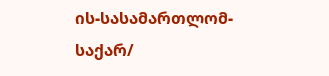ის-სასამართლომ-საქარ/